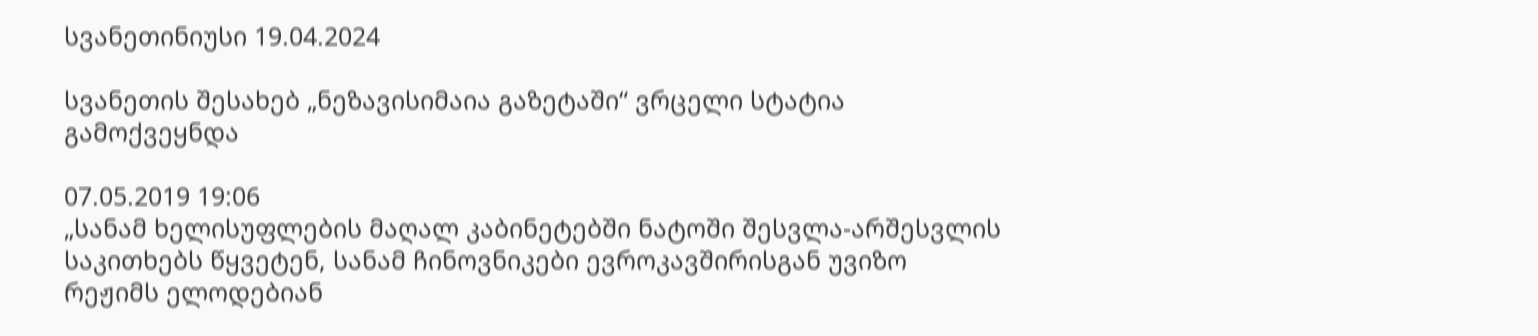სვანეთინიუსი 19.04.2024

სვანეთის შესახებ „ნეზავისიმაია გაზეტაში“ ვრცელი სტატია გამოქვეყნდა

07.05.2019 19:06
„სანამ ხელისუფლების მაღალ კაბინეტებში ნატოში შესვლა-არშესვლის საკითხებს წყვეტენ, სანამ ჩინოვნიკები ევროკავშირისგან უვიზო რეჟიმს ელოდებიან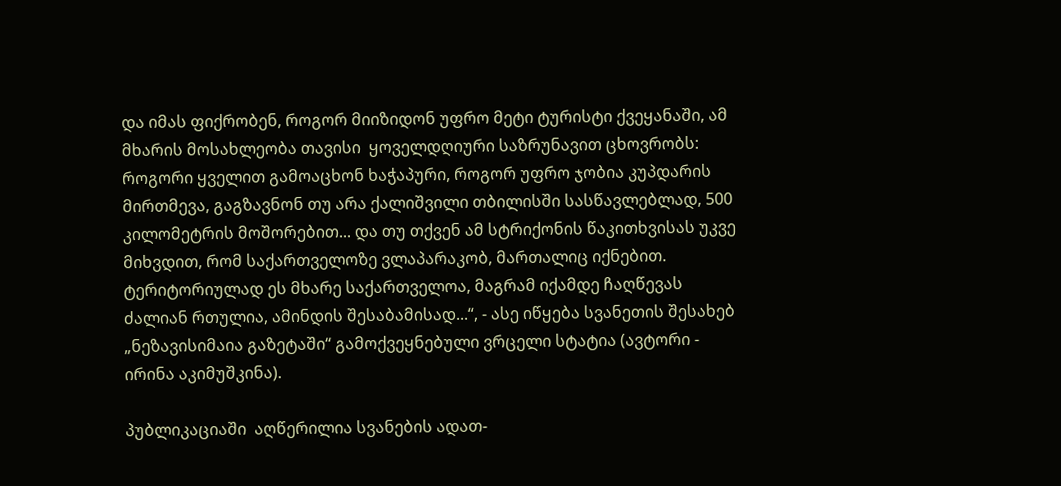და იმას ფიქრობენ, როგორ მიიზიდონ უფრო მეტი ტურისტი ქვეყანაში, ამ მხარის მოსახლეობა თავისი  ყოველდღიური საზრუნავით ცხოვრობს: როგორი ყველით გამოაცხონ ხაჭაპური, როგორ უფრო ჯობია კუპდარის მირთმევა, გაგზავნონ თუ არა ქალიშვილი თბილისში სასწავლებლად, 500 კილომეტრის მოშორებით... და თუ თქვენ ამ სტრიქონის წაკითხვისას უკვე მიხვდით, რომ საქართველოზე ვლაპარაკობ, მართალიც იქნებით. ტერიტორიულად ეს მხარე საქართველოა, მაგრამ იქამდე ჩაღწევას ძალიან რთულია, ამინდის შესაბამისად...“, - ასე იწყება სვანეთის შესახებ  „ნეზავისიმაია გაზეტაში“ გამოქვეყნებული ვრცელი სტატია (ავტორი - ირინა აკიმუშკინა).

პუბლიკაციაში  აღწერილია სვანების ადათ-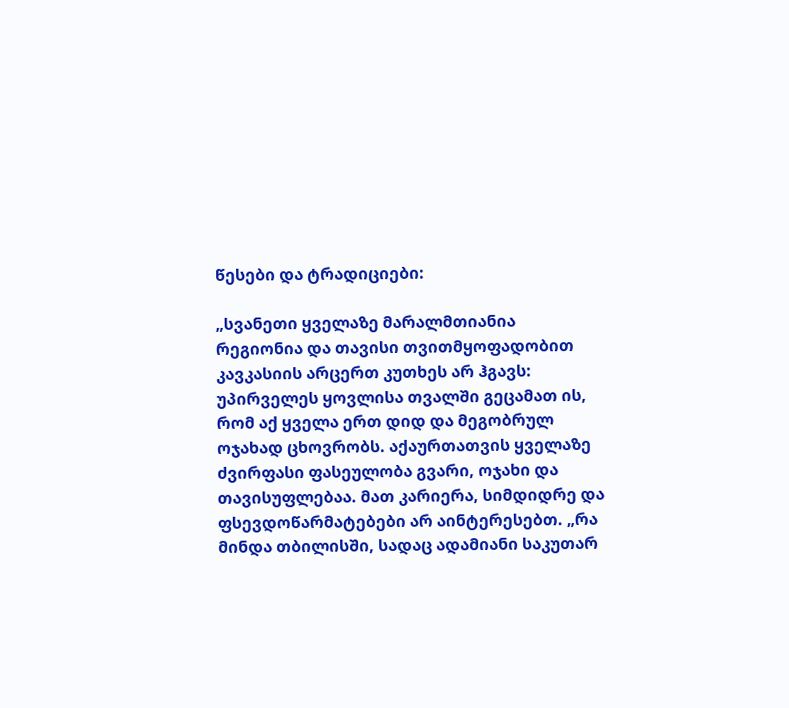წესები და ტრადიციები:

„სვანეთი ყველაზე მარალმთიანია რეგიონია და თავისი თვითმყოფადობით კავკასიის არცერთ კუთხეს არ ჰგავს: უპირველეს ყოვლისა თვალში გეცამათ ის, რომ აქ ყველა ერთ დიდ და მეგობრულ ოჯახად ცხოვრობს. აქაურთათვის ყველაზე ძვირფასი ფასეულობა გვარი, ოჯახი და თავისუფლებაა. მათ კარიერა, სიმდიდრე და ფსევდოწარმატებები არ აინტერესებთ. „რა მინდა თბილისში, სადაც ადამიანი საკუთარ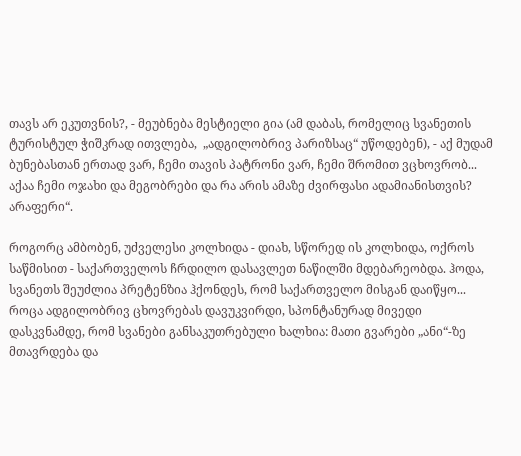თავს არ ეკუთვნის?, - მეუბნება მესტიელი გია (ამ დაბას, რომელიც სვანეთის ტურისტულ ჭიშკრად ითვლება,  „ადგილობრივ პარიზსაც“ უწოდებენ), - აქ მუდამ ბუნებასთან ერთად ვარ, ჩემი თავის პატრონი ვარ, ჩემი შრომით ვცხოვრობ... აქაა ჩემი ოჯახი და მეგობრები და რა არის ამაზე ძვირფასი ადამიანისთვის? არაფერი“.

როგორც ამბობენ, უძველესი კოლხიდა - დიახ, სწორედ ის კოლხიდა, ოქროს საწმისით - საქართველოს ჩრდილო დასავლეთ ნაწილში მდებარეობდა. ჰოდა, სვანეთს შეუძლია პრეტენზია ჰქონდეს, რომ საქართველო მისგან დაიწყო... როცა ადგილობრივ ცხოვრებას დავუკვირდი, სპონტანურად მივედი დასკვნამდე, რომ სვანები განსაკუთრებული ხალხია: მათი გვარები „ანი“-ზე მთავრდება და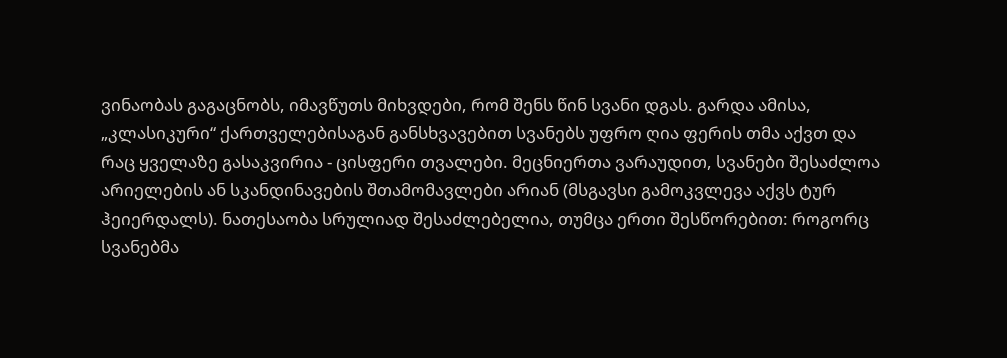ვინაობას გაგაცნობს, იმავწუთს მიხვდები, რომ შენს წინ სვანი დგას. გარდა ამისა, „კლასიკური“ ქართველებისაგან განსხვავებით სვანებს უფრო ღია ფერის თმა აქვთ და რაც ყველაზე გასაკვირია - ცისფერი თვალები. მეცნიერთა ვარაუდით, სვანები შესაძლოა არიელების ან სკანდინავების შთამომავლები არიან (მსგავსი გამოკვლევა აქვს ტურ ჰეიერდალს). ნათესაობა სრულიად შესაძლებელია, თუმცა ერთი შესწორებით: როგორც სვანებმა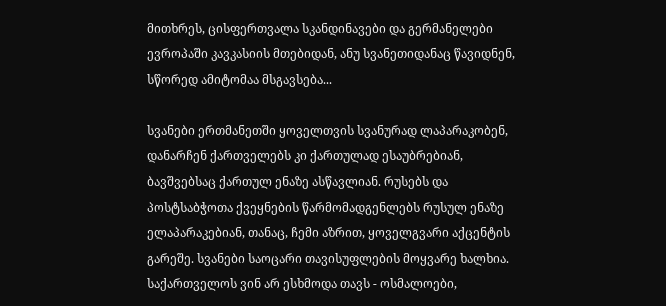მითხრეს, ცისფერთვალა სკანდინავები და გერმანელები ევროპაში კავკასიის მთებიდან, ანუ სვანეთიდანაც წავიდნენ, სწორედ ამიტომაა მსგავსება...

სვანები ერთმანეთში ყოველთვის სვანურად ლაპარაკობენ, დანარჩენ ქართველებს კი ქართულად ესაუბრებიან, ბავშვებსაც ქართულ ენაზე ასწავლიან. რუსებს და პოსტსაბჭოთა ქვეყნების წარმომადგენლებს რუსულ ენაზე ელაპარაკებიან, თანაც, ჩემი აზრით, ყოველგვარი აქცენტის გარეშე. სვანები საოცარი თავისუფლების მოყვარე ხალხია. საქართველოს ვინ არ ესხმოდა თავს - ოსმალოები,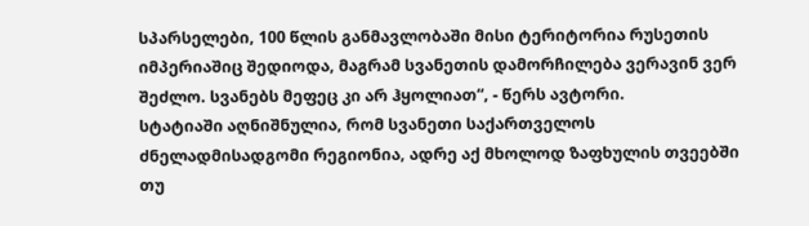სპარსელები, 100 წლის განმავლობაში მისი ტერიტორია რუსეთის იმპერიაშიც შედიოდა, მაგრამ სვანეთის დამორჩილება ვერავინ ვერ შეძლო. სვანებს მეფეც კი არ ჰყოლიათ“, - წერს ავტორი.
სტატიაში აღნიშნულია, რომ სვანეთი საქართველოს ძნელადმისადგომი რეგიონია, ადრე აქ მხოლოდ ზაფხულის თვეებში თუ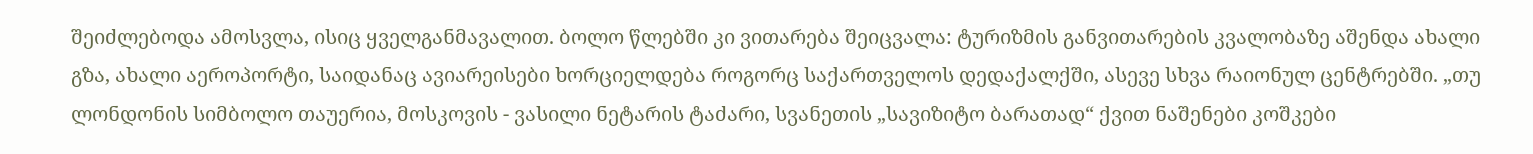შეიძლებოდა ამოსვლა, ისიც ყველგანმავალით. ბოლო წლებში კი ვითარება შეიცვალა: ტურიზმის განვითარების კვალობაზე აშენდა ახალი გზა, ახალი აეროპორტი, საიდანაც ავიარეისები ხორციელდება როგორც საქართველოს დედაქალქში, ასევე სხვა რაიონულ ცენტრებში. „თუ ლონდონის სიმბოლო თაუერია, მოსკოვის - ვასილი ნეტარის ტაძარი, სვანეთის „სავიზიტო ბარათად“ ქვით ნაშენები კოშკები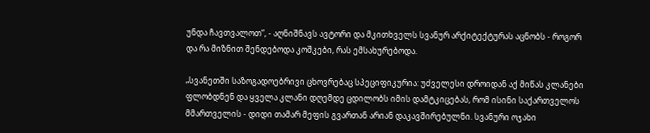უნდა ჩავთვალოთ“, - აღნიშნავს ავტორი და მკითხველს სვანურ არქიტექტურას აცნობს - როგორ და რა მიზნით შენდებოდა კოშკები, რას ემსახურებოდა.

„სვანეთში საზოგადოებრივი ცხოვრებაც სპეციფიკურია: უძველესი დროიდან აქ მიწას კლანები ფლობდნენ და ყველა კლანი დღემდე ცდილობს იმის დამტკიცებას, რომ ისინი საქართველოს მმართველის - დიდი თამარ მეფის გვართან არიან დაკავშირებულნი. სვანური ოჯახი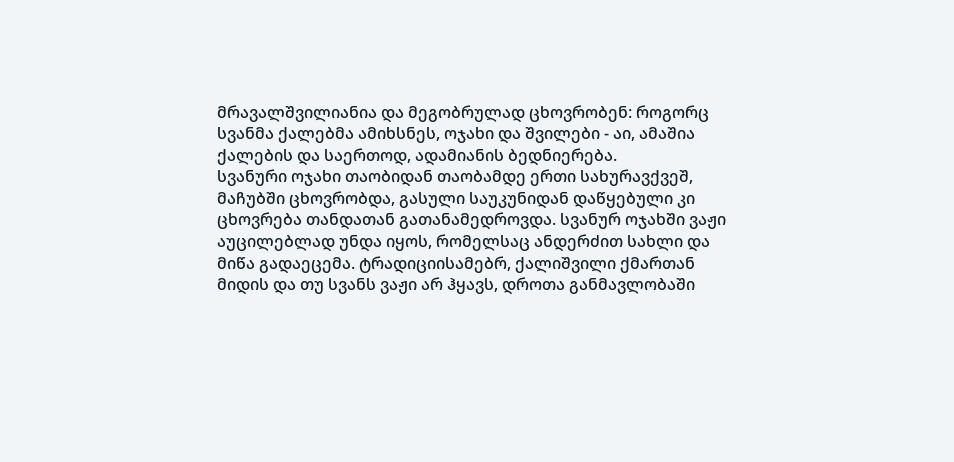მრავალშვილიანია და მეგობრულად ცხოვრობენ: როგორც სვანმა ქალებმა ამიხსნეს, ოჯახი და შვილები - აი, ამაშია ქალების და საერთოდ, ადამიანის ბედნიერება.
სვანური ოჯახი თაობიდან თაობამდე ერთი სახურავქვეშ, მაჩუბში ცხოვრობდა, გასული საუკუნიდან დაწყებული კი ცხოვრება თანდათან გათანამედროვდა. სვანურ ოჯახში ვაჟი აუცილებლად უნდა იყოს, რომელსაც ანდერძით სახლი და მიწა გადაეცემა. ტრადიციისამებრ, ქალიშვილი ქმართან მიდის და თუ სვანს ვაჟი არ ჰყავს, დროთა განმავლობაში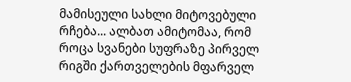მამისეული სახლი მიტოვებული რჩება... ალბათ ამიტომაა, რომ როცა სვანები სუფრაზე პირველ რიგში ქართველების მფარველ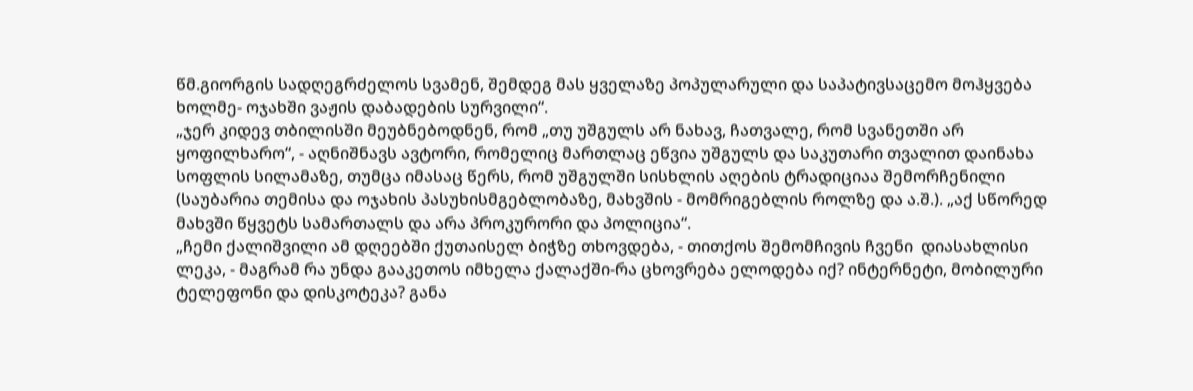წმ.გიორგის სადღეგრძელოს სვამენ, შემდეგ მას ყველაზე პოპულარული და საპატივსაცემო მოჰყვება ხოლმე- ოჯახში ვაჟის დაბადების სურვილი“.
„ჯერ კიდევ თბილისში მეუბნებოდნენ, რომ „თუ უშგულს არ ნახავ, ჩათვალე, რომ სვანეთში არ ყოფილხარო“, - აღნიშნავს ავტორი, რომელიც მართლაც ეწვია უშგულს და საკუთარი თვალით დაინახა სოფლის სილამაზე, თუმცა იმასაც წერს, რომ უშგულში სისხლის აღების ტრადიციაა შემორჩენილი (საუბარია თემისა და ოჯახის პასუხისმგებლობაზე, მახვშის - მომრიგებლის როლზე და ა.შ.). „აქ სწორედ მახვში წყვეტს სამართალს და არა პროკურორი და პოლიცია“.
„ჩემი ქალიშვილი ამ დღეებში ქუთაისელ ბიჭზე თხოვდება, - თითქოს შემომჩივის ჩვენი  დიასახლისი ლეკა, - მაგრამ რა უნდა გააკეთოს იმხელა ქალაქში-რა ცხოვრება ელოდება იქ? ინტერნეტი, მობილური ტელეფონი და დისკოტეკა? განა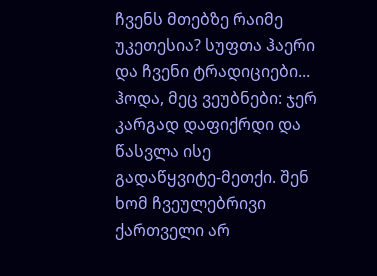ჩვენს მთებზე რაიმე უკეთესია? სუფთა ჰაერი და ჩვენი ტრადიციები... ჰოდა, მეც ვეუბნები: ჯერ კარგად დაფიქრდი და წასვლა ისე გადაწყვიტე-მეთქი. შენ ხომ ჩვეულებრივი ქართველი არ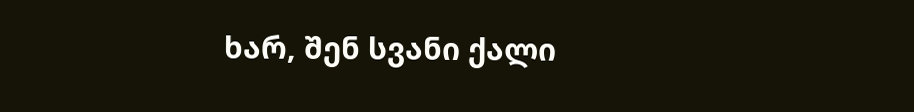ხარ, შენ სვანი ქალი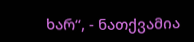ხარ“, - ნათქვამია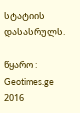სტატიის დასასრულს.

წყარო : Geotimes.ge
2016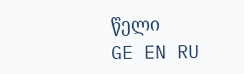წელი
GE EN RU